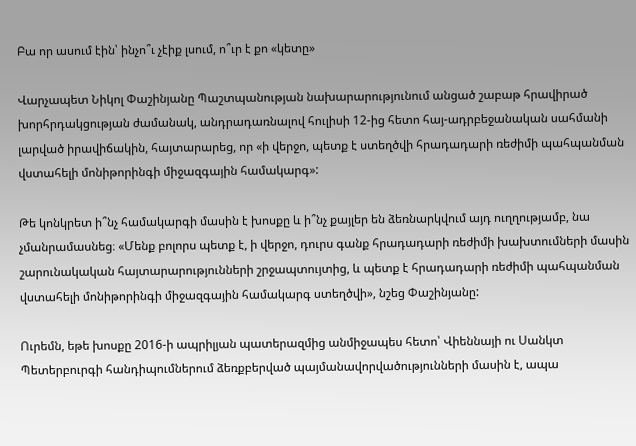Բա որ ասում էին՝ ինչո՞ւ չէիք լսում, ո՞ւր է քո «կետը»

Վարչապետ Նիկոլ Փաշինյանը Պաշտպանության նախարարությունում անցած շաբաթ հրավիրած խորհրդակցության ժամանակ, անդրադառնալով հուլիսի 12-ից հետո հայ-ադրբեջանական սահմանի լարված իրավիճակին, հայտարարեց, որ «ի վերջո, պետք է ստեղծվի հրադադարի ռեժիմի պահպանման վստահելի մոնիթորինգի միջազգային համակարգ»:

Թե կոնկրետ ի՞նչ համակարգի մասին է խոսքը և ի՞նչ քայլեր են ձեռնարկվում այդ ուղղությամբ, նա չմանրամասնեց։ «Մենք բոլորս պետք է, ի վերջո, դուրս գանք հրադադարի ռեժիմի խախտումների մասին շարունակական հայտարարությունների շրջապտույտից, և պետք է հրադադարի ռեժիմի պահպանման վստահելի մոնիթորինգի միջազգային համակարգ ստեղծվի», նշեց Փաշինյանը:

Ուրեմն, եթե խոսքը 2016-ի ապրիլյան պատերազմից անմիջապես հետո՝ Վիեննայի ու Սանկտ Պետերբուրգի հանդիպումներում ձեռքբերված պայմանավորվածությունների մասին է, ապա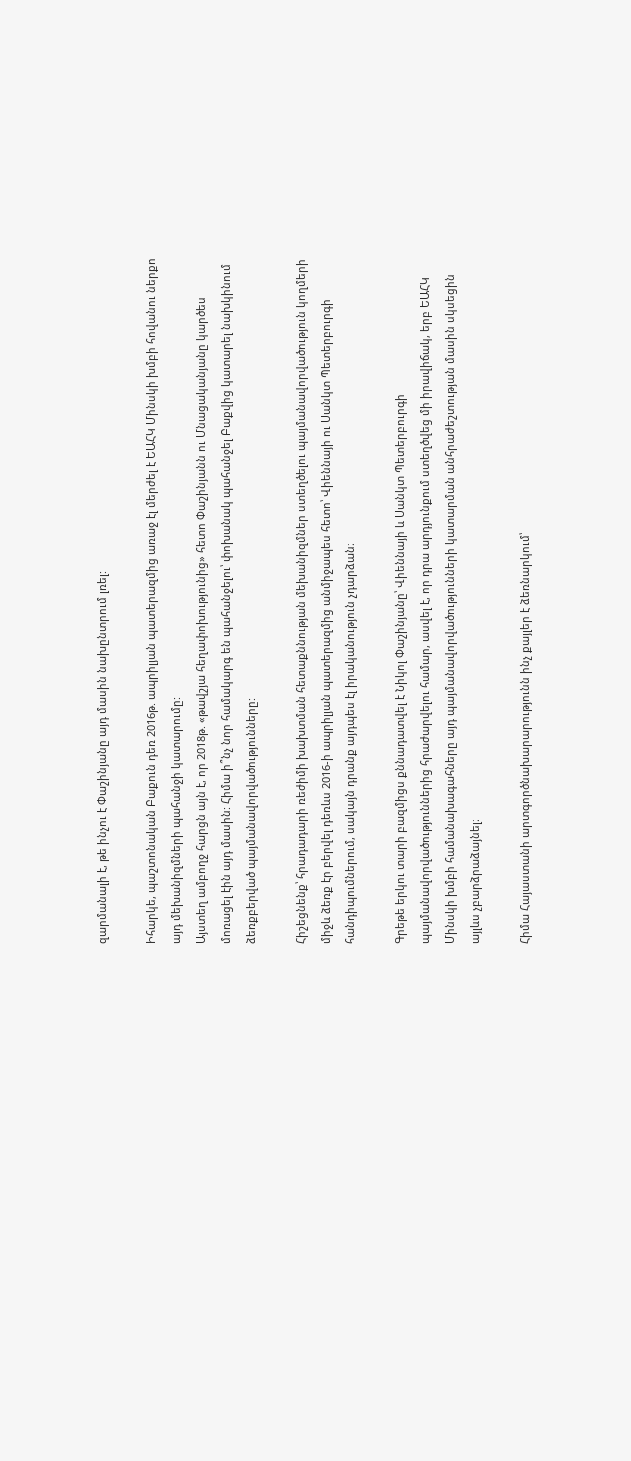զարմանալի է, թե ինչու է Փաշինյանը այդ մասին նախընտրում լռել:

Իհարկե, պաշտոնական Բաքուն դեռ 2016թ. ապրիլյան պատերազմից առաջ էլ մերժել է ԵԱՀԿ Մինսկի խմբի հովանու ներքո այդ մեխանիզմների պահանջի կատարումը:
Այստեղ ամբողջ հարցն այն է, որ 2018թ. «թավշյա հեղափոխությունից» հետո Փաշինյանն ու Մնացականյանը կարծես մոռացել էին այդ մասին: Հիմա ի՞նչ նոր համակարգ են պահանջելու՝ փոխանակ պահանջել Բաքվից կատարել նախկինում ձեռքբերված պայմանավորվածությունները:

Հիշեցնենք՝ հրադադարի ռեժիմի խախտման հետաքննության մեխանիզմներ ստեղծելու պայմանավորվածություն կողմերի միջև ձեռք էր բերվել դեռևս 2016-ի ապրիլյան պատերազմից անմիջապես հետո՝ Վիեննայի ու Սանկտ Պետերբուրգի հանդիպումներում, սակայն դրանք այդպես էլ իրականություն չդարձան։

Գրեթե երկու տարի բազմիցս քննադատվել է Նիկոլ Փաշինյանը՝ Վիեննայի և Սանկտ Պետերբուրգի պայմանավորվածություններից հրաժարվելու համար, ասվել է, որ դրա արդյունքում ստեղծվեց մի իրավիճակ, երբ ԵԱՀԿ Մինսկի խմբի համանախագահները այդ պայմանավորվածությունների կատարման անհրաժեշտության մասին սկսեցին այլևս չբարձրաձայնել։

Հիմա Հայաստանի արտգործնախարարությունն ինչ քայլեր է ձեռնարկում՝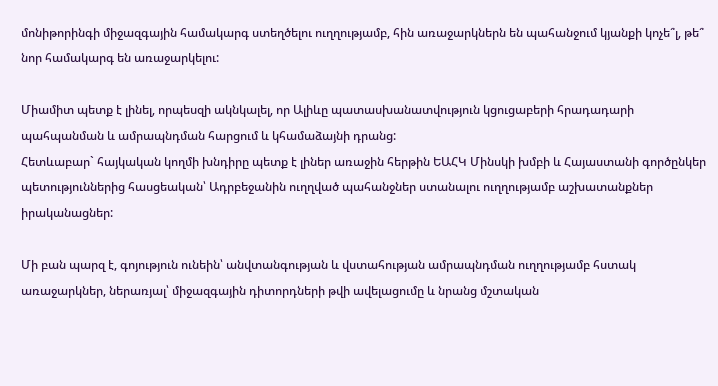մոնիթորինգի միջազգային համակարգ ստեղծելու ուղղությամբ, հին առաջարկներն են պահանջում կյանքի կոչե՞լ, թե՞ նոր համակարգ են առաջարկելու:

Միամիտ պետք է լինել, որպեսզի ակնկալել, որ Ալիևը պատասխանատվություն կցուցաբերի հրադադարի պահպանման և ամրապնդման հարցում և կհամաձայնի դրանց:
Հետևաբար` հայկական կողմի խնդիրը պետք է լիներ առաջին հերթին ԵԱՀԿ Մինսկի խմբի և Հայաստանի գործընկեր պետություններից հասցեական՝ Ադրբեջանին ուղղված պահանջներ ստանալու ուղղությամբ աշխատանքներ իրականացներ:

Մի բան պարզ է, գոյություն ունեին՝ անվտանգության և վստահության ամրապնդման ուղղությամբ հստակ առաջարկներ, ներառյալ՝ միջազգային դիտորդների թվի ավելացումը և նրանց մշտական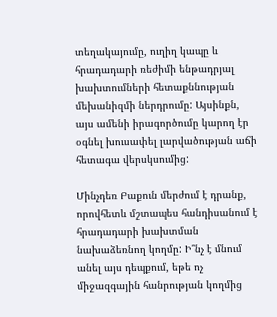տեղակայումը, ուղիղ կապը և հրադադարի ռեժիմի ենթադրյալ խախտումների հետաքննության մեխանիզմի ներդրումը: Այսինքն, այս ամենի իրագործումը կարող էր օգնել խուսափել լարվածության աճի հետագա վերսկսումից:

Մինչդեռ Բաքուն մերժում է դրանք, որովհետև մշտապես հանդիսանում է հրադադարի խախտման նախաձեռնող կողմը: Ի՞նչ է մնում անել այս դեպքում, եթե ոչ միջազգային հանրության կողմից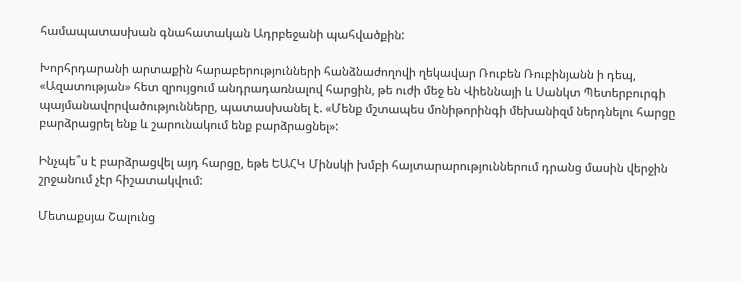համապատասխան գնահատական Ադրբեջանի պահվածքին:

Խորհրդարանի արտաքին հարաբերությունների հանձնաժողովի ղեկավար Ռուբեն Ռուբինյանն ի դեպ, «Ազատության» հետ զրույցում անդրադառնալով հարցին, թե ուժի մեջ են Վիեննայի և Սանկտ Պետերբուրգի պայմանավորվածությունները, պատասխանել է. «Մենք մշտապես մոնիթորինգի մեխանիզմ ներդնելու հարցը բարձրացրել ենք և շարունակում ենք բարձրացնել»:

Ինչպե՞ս է բարձրացվել այդ հարցը, եթե ԵԱՀԿ Մինսկի խմբի հայտարարություններում դրանց մասին վերջին շրջանում չէր հիշատակվում:

Մետաքսյա Շալունց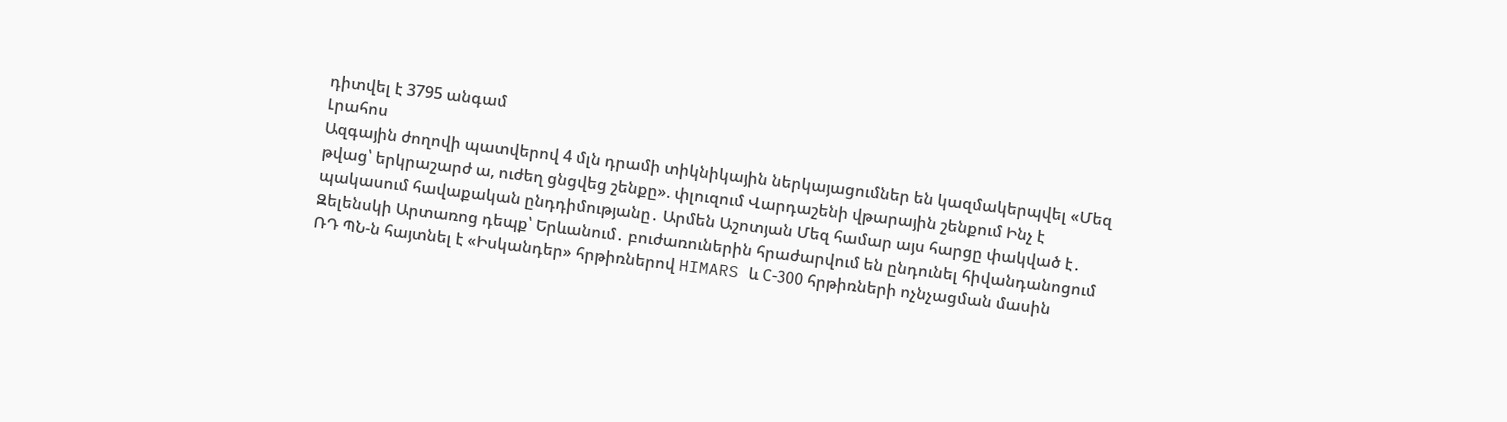դիտվել է 3795 անգամ
Լրահոս
Ազգային ժողովի պատվերով 4 մլն դրամի տիկնիկային ներկայացումներ են կազմակերպվել «Մեզ թվաց՝ երկրաշարժ ա, ուժեղ ցնցվեց շենքը». փլուզում Վարդաշենի վթարային շենքում Ինչ է պակասում հավաքական ընդդիմությանը․ Արմեն Աշոտյան Մեզ համար այս հարցը փակված է․ Զելենսկի Արտառոց դեպք՝ Երևանում․ բուժառուներին հրաժարվում են ընդունել հիվանդանոցում ՌԴ ՊՆ-ն հայտնել է «Իսկանդեր» հրթիռներով HIMARS և С-300 հրթիռների ոչնչացման մասին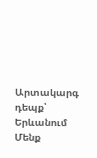Արտակարգ դեպք՝ Երևանում Մենք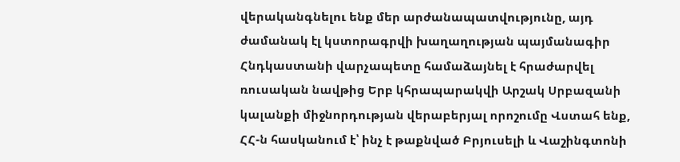վերականգնելու ենք մեր արժանապատվությունը, այդ ժամանակ էլ կստորագրվի խաղաղության պայմանագիր Հնդկաստանի վարչապետը համաձայնել է հրաժարվել ռուսական նավթից Երբ կհրապարակվի Արշակ Սրբազանի կալանքի միջնորդության վերաբերյալ որոշումը Վստահ ենք, ՀՀ-ն հասկանում է՝ ինչ է թաքնված Բրյուսելի և Վաշինգտոնի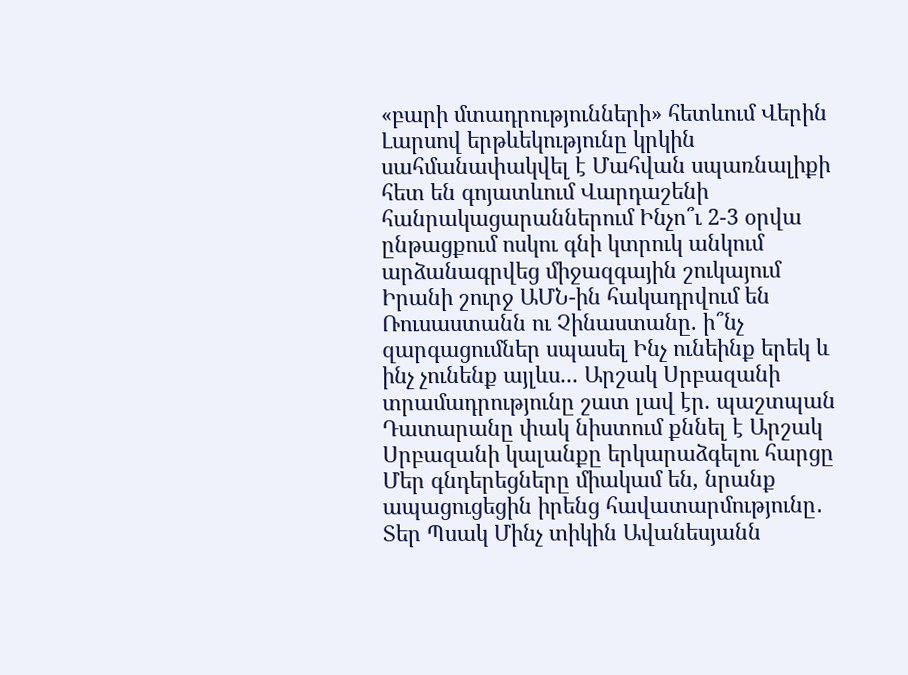«բարի մտադրությունների» հետևում Վերին Լարսով երթևեկությունը կրկին սահմանափակվել է Մահվան սպառնալիքի հետ են գոյատևում Վարդաշենի հանրակացարաններում Ինչո՞ւ 2-3 օրվա ընթացքում ոսկու գնի կտրուկ անկում արձանագրվեց միջազգային շուկայում Իրանի շուրջ ԱՄՆ-ին հակադրվում են Ռուսաստանն ու Չինաստանը. ի՞նչ զարգացումներ սպասել Ինչ ունեինք երեկ և ինչ չունենք այլևս... Արշակ Սրբազանի տրամադրությունը շատ լավ էր. պաշտպան Դատարանը փակ նիստում քննել է Արշակ Սրբազանի կալանքը երկարաձգելու հարցը Մեր գնդերեցները միակամ են, նրանք ապացուցեցին իրենց հավատարմությունը․ Տեր Պսակ Մինչ տիկին Ավանեսյանն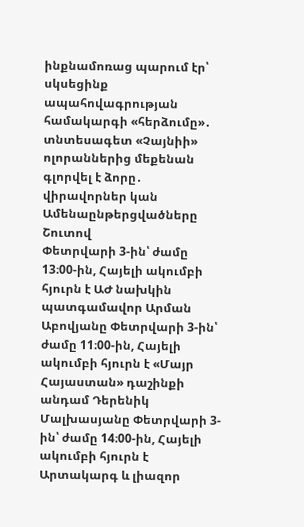ինքնամոռաց պարում էր՝ սկսեցինք ապահովագրության համակարգի «հերձումը»․ տնտեսագետ «Չայնիի» ոլորաններից մեքենան գլորվել է ձորը․ վիրավորներ կան
Ամենաընթերցվածները
Շուտով
Փետրվարի 3-ին՝ ժամը 13։00-ին, Հայելի ակումբի հյուրն է ԱԺ նախկին պատգամավոր Արման Աբովյանը Փետրվարի 3-ին՝ ժամը 11։00-ին, Հայելի ակումբի հյուրն է «Մայր Հայաստան» դաշինքի անդամ Դերենիկ Մալխասյանը Փետրվարի 3-ին՝ ժամը 14։00-ին, Հայելի ակումբի հյուրն է Արտակարգ և լիազոր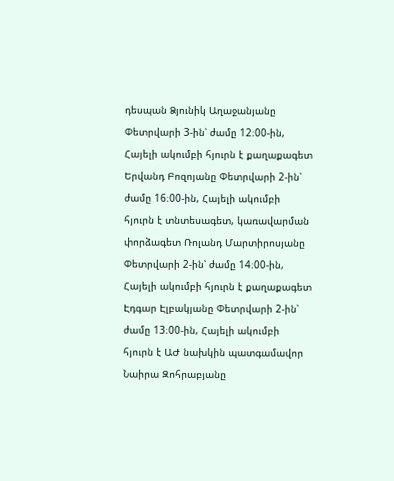դեսպան Ձյունիկ Աղաջանյանը Փետրվարի 3-ին՝ ժամը 12։00-ին, Հայելի ակումբի հյուրն է քաղաքագետ Երվանդ Բոզոյանը Փետրվարի 2-ին՝ ժամը 16։00-ին, Հայելի ակումբի հյուրն է տնտեսագետ, կառավարման փորձագետ Ռոլանդ Մարտիրոսյանը Փետրվարի 2-ին՝ ժամը 14։00-ին, Հայելի ակումբի հյուրն է քաղաքագետ Էդգար Էլբակյանը Փետրվարի 2-ին՝ ժամը 13։00-ին, Հայելի ակումբի հյուրն է ԱԺ նախկին պատգամավոր Նաիրա Զոհրաբյանը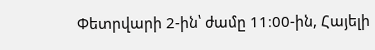Փետրվարի 2-ին՝ ժամը 11։00-ին, Հայելի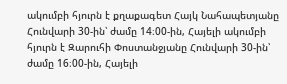ակումբի հյուրն է քղաքագետ Հայկ Նահապետյանը Հունվարի 30-ին՝ ժամը 14։00-ին, Հայելի ակումբի հյուրն է Զարուհի Փոստանջյանը Հունվարի 30-ին՝ ժամը 16։00-ին, Հայելի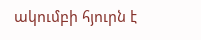ակումբի հյուրն է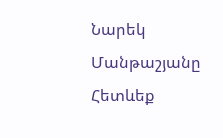Նարեկ Մանթաշյանը
Հետևեք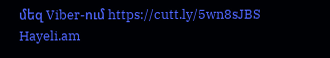մեզ Viber-ում https://cutt.ly/5wn8sJBS
Hayeli.am